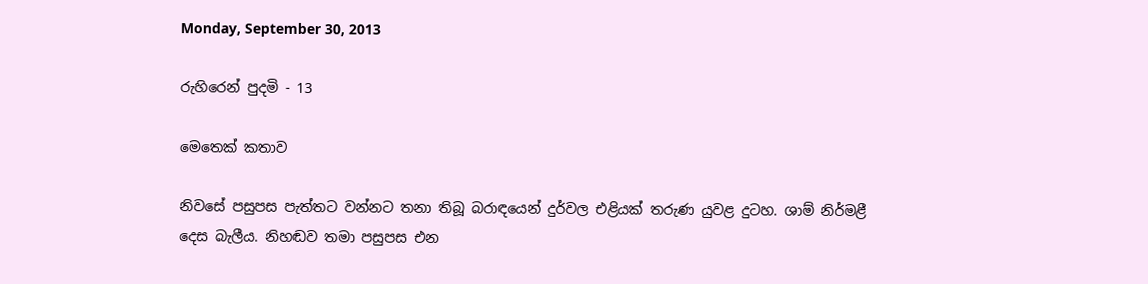Monday, September 30, 2013

රුහිරෙන් පුදමි - 13

මෙතෙක් කතාව

නිවසේ පසුපස පැත්තට වන්නට තනා තිබූ බරාඳයෙන් දුර්වල එළියක් තරුණ යුවළ දුටහ. ශාම් නිර්මළී දෙස බැලීය. නිහඬව තමා පසුපස එන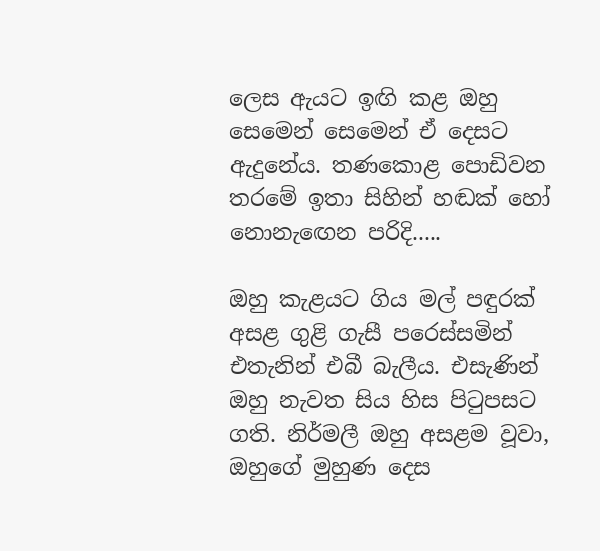ලෙස ඇයට ඉඟි කළ ඔහු සෙමෙන් සෙමෙන් ඒ දෙසට ඇදුනේය. තණකොළ පොඩිවන තරමේ ඉතා සිහින් හඬක් හෝ නොනැඟෙන පරිදි.....

ඔහු කැළයට ගිය මල් පඳුරක් අසළ ගුළි ගැසී පරෙස්සමින් එතැනින් එබී බැලීය. එසැණින් ඔහු නැවත සිය හිස පිටුපසට ගති. නිර්මලී ඔහු අසළම වූවා, ඔහුගේ මුහුණ දෙස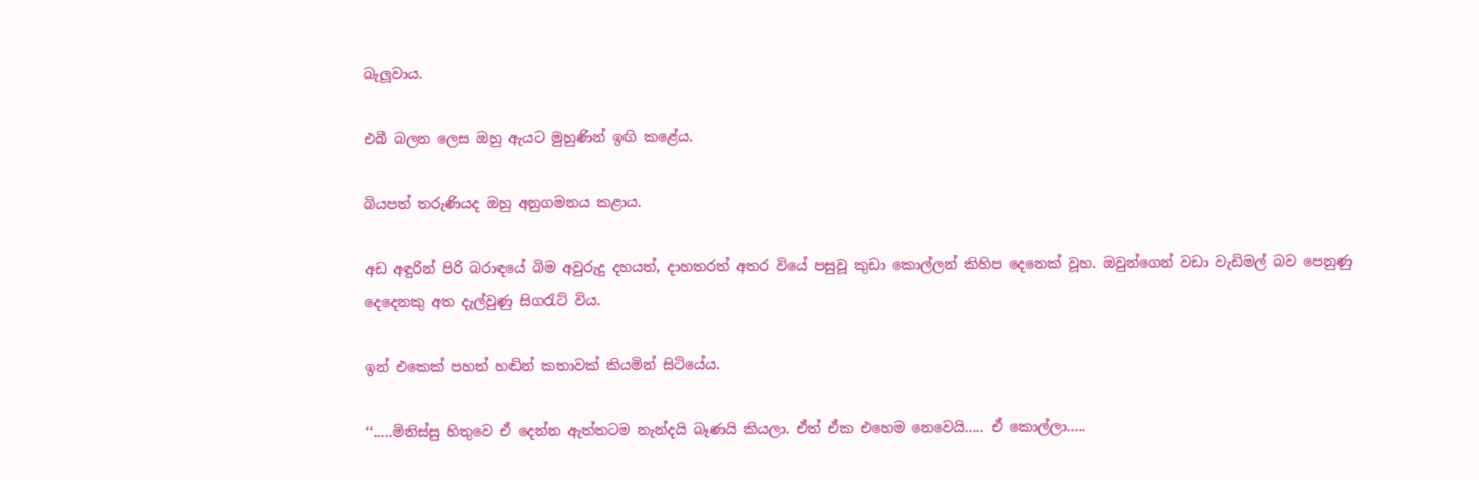බැලූවාය.

එබී බලන ලෙස ඔහු ඇයට මුහුණින් ඉඟි කළේය.

බියපත් තරුණියද ඔහු අනුගමනය කළාය.

අඩ අඳුරින් පිරි බරාඳයේ බිම අවුරුදු දහයත්, දාහතරත් අතර වියේ පසුවූ කුඩා කොල්ලන් කිහිප දෙනෙක් වූහ. ඔවුන්ගෙන් වඩා වැඩිමල් බව පෙනුණු දෙදෙනකු අත දැල්වුණු සිගරැට් විය.

ඉන් එකෙක් පහත් හඬින් කතාවක් කියමින් සිටියේය.

‘‘.....මිනිස්සු හිතුවෙ ඒ දෙන්න ඇත්තටම නැන්දයි බෑණයි කියලා. ඒත් ඒක එහෙම නෙවෙයි..... ඒ කොල්ලා.....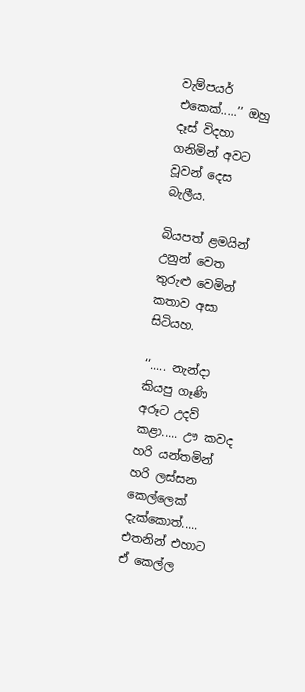වැම්පයර් එකෙක්.....’’ ඔහු දෑස් විදහා ගනිමින් අවට වූවන් දෙස බැලීය.

බියපත් ළමයින් උනුන් වෙත තුරුළු වෙමින් කතාව අසා සිටියහ.

‘‘..... නැන්දා කියපු ගෑණි අරූට උදව් කළා..... ඌ කවද හරි යන්තමින් හරි ලස්සන කෙල්ලෙක් දැක්කොත්..... එතනින් එහාට ඒ කෙල්ල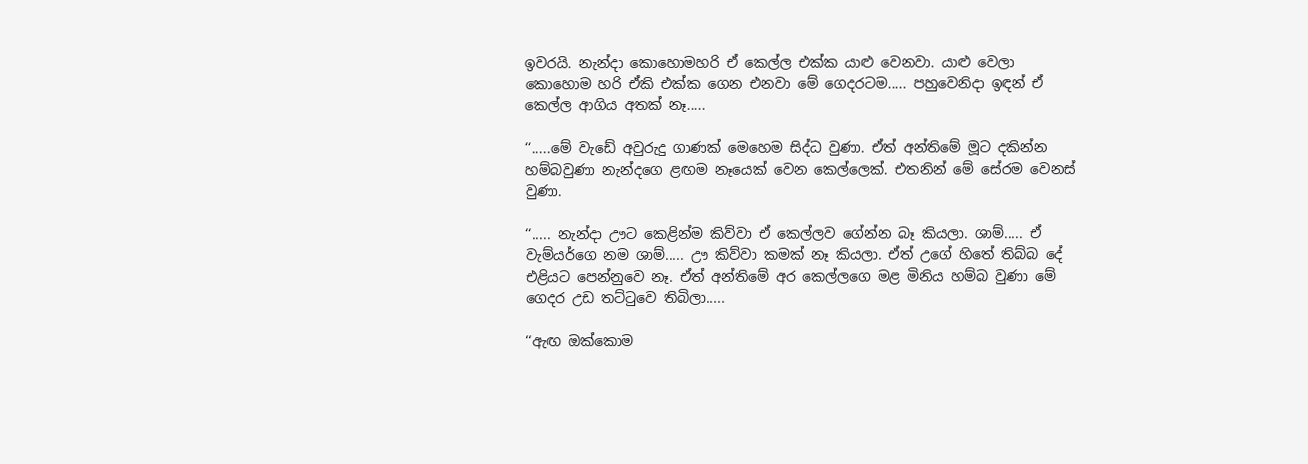ඉවරයි. නැන්දා කොහොමහරි ඒ කෙල්ල එක්ක යාළු වෙනවා. යාළු වෙලා කොහොම හරි ඒකි එක්ක ගෙන එනවා මේ ගෙදරටම..... පහුවෙනිදා ඉඳන් ඒ කෙල්ල ආගිය අතක් නෑ.....

‘‘.....මේ වැඩේ අවුරුදු ගාණක් මෙහෙම සිද්ධ වුණා. ඒත් අන්තිමේ මූට දකින්න හම්බවුණා නැන්දගෙ ළඟම නෑයෙක් වෙන කෙල්ලෙක්. එතනින් මේ සේරම වෙනස් වුණා.

‘‘..... නැන්දා ඌට කෙළින්ම කිව්වා ඒ කෙල්ලව ගේන්න බෑ කියලා. ශාම්..... ඒ වැම්යර්ගෙ නම ශාම්..... ඌ කිව්වා කමක් නෑ කියලා. ඒත් උගේ හිතේ තිබ්බ දේ එළියට පෙන්නුවෙ නෑ. ඒත් අන්තිමේ අර කෙල්ලගෙ මළ මිනිය හම්බ වුණා මේ ගෙදර උඩ තට්ටුවෙ තිබිලා.....

‘‘ඇඟ ඔක්කොම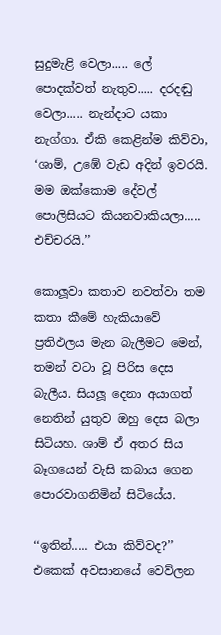සුදුමැළි වෙලා..... ලේ පොදක්වත් නැතුව..... දරදඬු වෙලා..... නැන්දාට යකා නැග්ගා. ඒකි කෙළින්ම කිව්වා,  ‘ශාම්, උඹේ වැඩ අදින් ඉවරයි. මම ඔක්කොම දේවල් පොලිසියට කියනවාකියලා..... එච්චරයි.’’

කොලූවා කතාව නවත්වා තම කතා කීමේ හැකියාවේ ප්‍රතිඵලය මැන බැලීමට මෙන්, තමන් වටා වූ පිරිස දෙස බැලීය. සියලූ දෙනා අයාගත් නෙතින් යුතුව ඔහු දෙස බලා සිටියහ. ශාම් ඒ අතර සිය බෑගයෙන් වැසි කබාය ගෙන පොරවාගනිමින් සිටියේය.

‘‘ඉතින්..... එයා කිව්වද?’’ එකෙක් අවසානයේ වෙව්ලන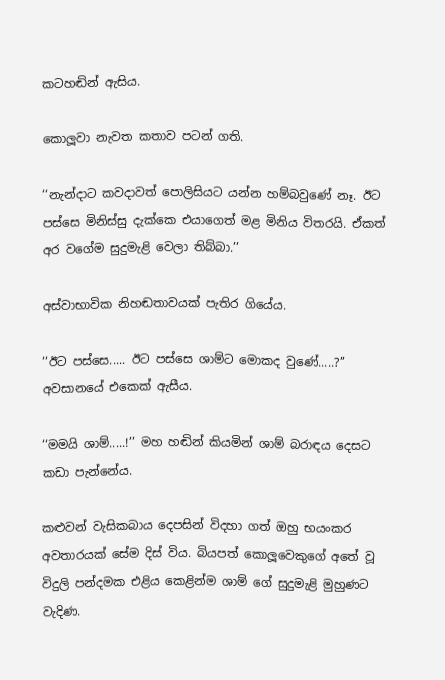කටහඬින් ඇසිය.

කොලූවා නැවත කතාව පටන් ගති.

‘‘නැන්දාට කවදාවත් පොලිසියට යන්න හම්බවුණේ නෑ. ඊට පස්සෙ මිනිස්සු දැක්කෙ එයාගෙත් මළ මිනිය විතරයි. ඒකත් අර වගේම සුදුමැළි වෙලා තිබ්බා.’’

අස්වාභාවික නිහඬතාවයක් පැතිර ගියේය.

‘‘ඊට පස්සෙ..... ඊට පස්සෙ ශාම්ට මොකද වුණේ.....?’’ අවසානයේ එකෙක් ඇසීය.

‘‘මමයි ශාම්.....!’’ මහ හඬින් කියමින් ශාම් බරාඳය දෙසට කඩා පැන්නේය.

කළුවන් වැසිකබාය දෙපසින් විදහා ගත් ඔහු භයංකර අවතාරයක් සේම දිස් විය. බියපත් කොලූවෙකුගේ අතේ වූ විදුලි පන්දමක එළිය කෙළින්ම ශාම් ගේ සුදුමැළි මුහුණට වැදිණ.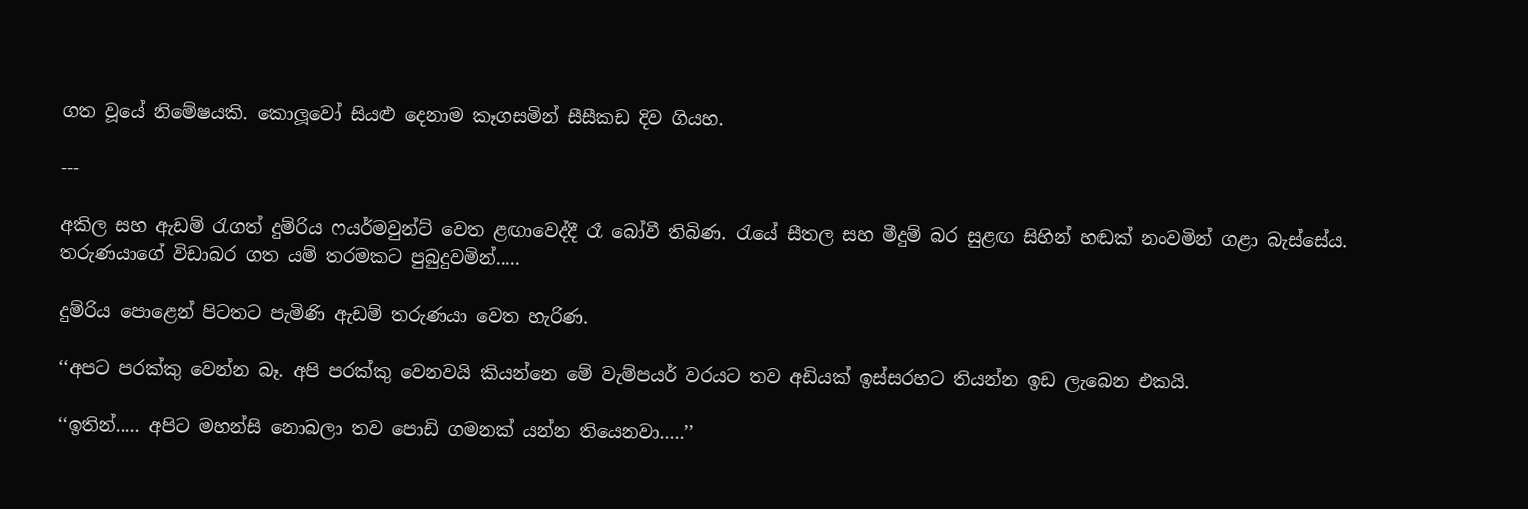ගත වූයේ නිමේෂයකි. කොලූවෝ සියළු දෙනාම කෑගසමින් සීසීකඩ දිව ගියහ.

---

අකිල සහ ඇඩම් රැගත් දුම්රිය ෆයර්මවුන්ට් වෙත ළඟාවෙද්දී රෑ බෝවී තිබිණ. රැයේ සීතල සහ මීදුම් බර සුළඟ සිහින් හඬක් නංවමින් ගළා බැස්සේය. තරුණයාගේ විඩාබර ගත යම් තරමකට පුබුදුවමින්.....

දුම්රිය පොළෙන් පිටතට පැමිණි ඇඩම් තරුණයා වෙත හැරිණ.

‘‘අපට පරක්කු වෙන්න බෑ. අපි පරක්කු වෙනවයි කියන්නෙ මේ වැම්පයර් වරයට තව අඩියක් ඉස්සරහට තියන්න ඉඩ ලැබෙන එකයි.

‘‘ඉතින්..... අපිට මහන්සි නොබලා තව පොඩි ගමනක් යන්න තියෙනවා.....’’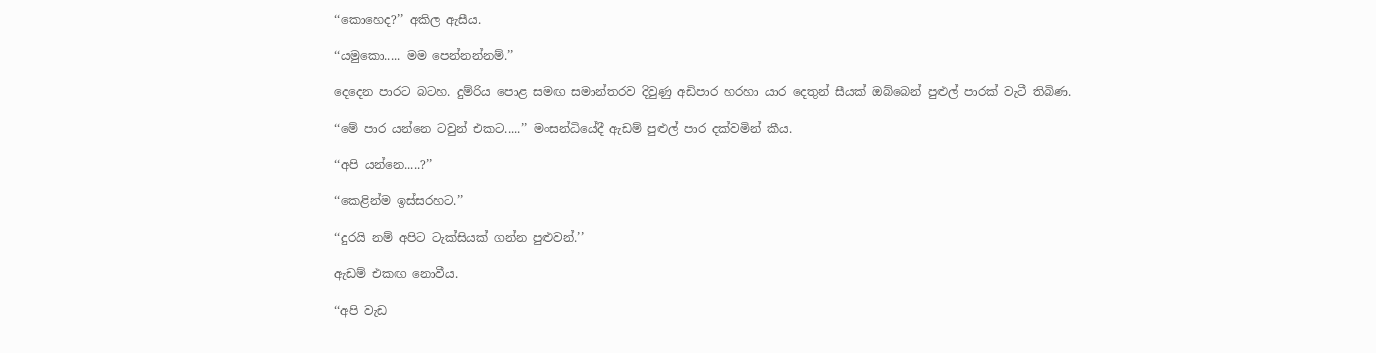‘‘කොහෙද?’’ අකිල ඇසීය.

‘‘යමුකො..... මම පෙන්නන්නම්.’’

දෙදෙන පාරට බටහ. දුම්රිය පොළ සමඟ සමාන්තරව දිවුණු අඩිපාර හරහා යාර දෙතුන් සීයක් ඔබ්බෙන් පුළුල් පාරක් වැටී තිබිණ.

‘‘මේ පාර යන්නෙ ටවුන් එකට.....’’ මංසන්ධියේදී ඇඩම් පුළුල් පාර දක්වමින් කීය.

‘‘අපි යන්නෙ.....?’’

‘‘කෙළින්ම ඉස්සරහට.’’

‘‘දුරයි නම් අපිට ටැක්සියක් ගන්න පුළුවන්.’’

ඇඩම් එකඟ නොවීය.

‘‘අපි වැඩ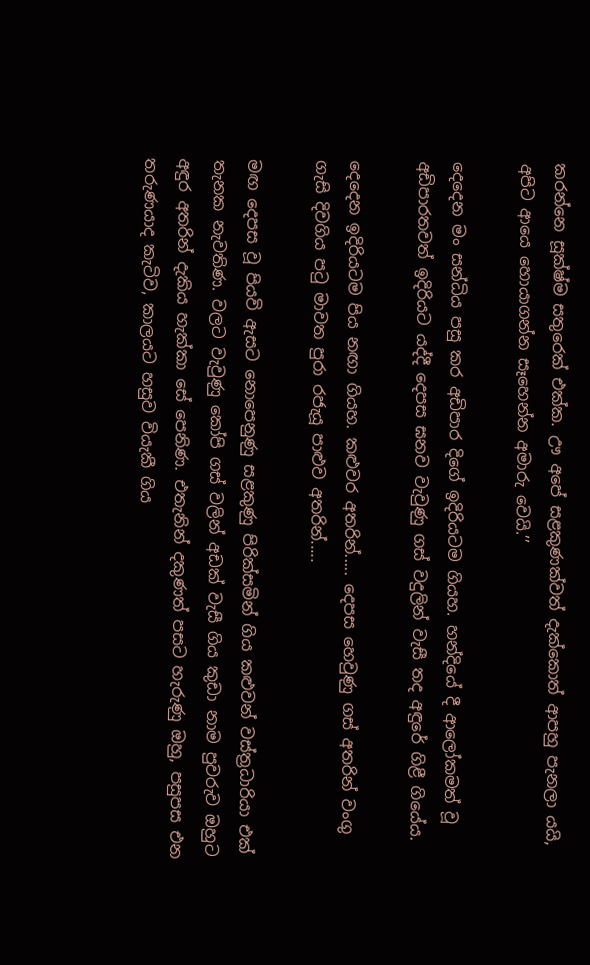කරන්නෙ සූක්ෂ්ම සතුරෙක් එක්ක. ඌ අපේ සළකුණක්වත් දැක්කොත් ආපහු පැනලා යයි, අපිට ආයෙ හොයාගන්න සෑහෙන්න අමාරු වෙයි.’’

දෙදෙන මං සන්ධිය පසු කර අඩිපාර දිගේ ඉදිරියටම ගියහ. හන්දියේ දී ආලෝකමත් වූ අඩිපාරතවත් ඉදිරියට යද්දී දෙපස ඝනව වැවුණු ගස් වදුලින් වැසී තද අඳුරේ ගිළී ගියේය.

දෙදෙන ඉදිරියටම පිය නඟා ගියහ. කළුවර අතරින්..... දෙපස හෙවුණු ගස් අතරින් වංගු ගැසි දිවගිය පටු මාවත පුරා රජැයූ පාළුව අතරින්.....

මඟ දෙපස වූ පියවි ඇසට නොපෙනුණු සළකුණු පිරික්සමින් ගිය කළුවන් වස්ත්‍රධාරියා එක් තැනක නැවතිණ. වලට වැවුණු කෝපි ගස් වලින් අඩක් වැසී ගිය කුඩා නාම පුවරුව ඔහුට අඳුර අතරින් දැකිය හැක්කා සේ පෙනිණ. එතැනින් දකුණත් පසට හැරුණු ඔහු, පසුපස එන තරුණයාද කැටිව, කාලයට හසුව වියැකී ගිය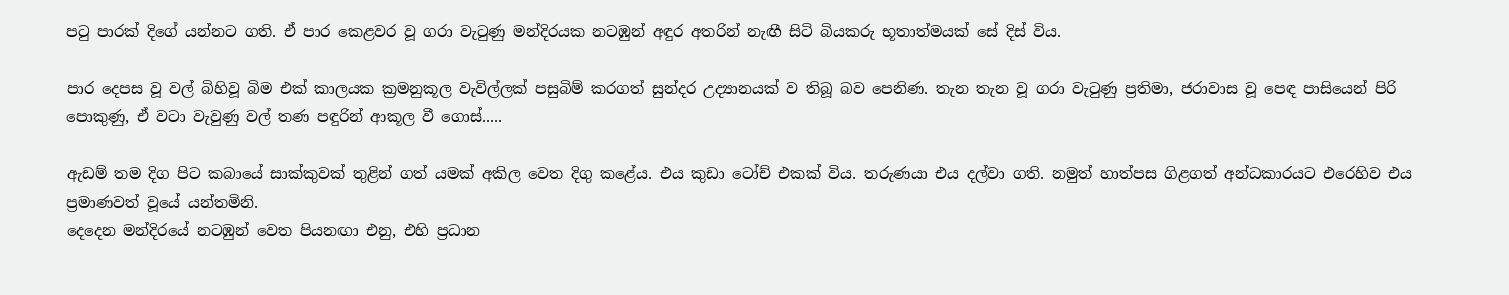පටු පාරක් දිගේ යන්නට ගති. ඒ පාර කෙළවර වූ ගරා වැටුණු මන්දිරයක නටඹුන් අඳුර අතරින් නැඟී සිටි බියකරු භූතාත්මයක් සේ දිස් විය.

පාර දෙපස වූ වල් බිහිවූ බිම එක් කාලයක ක්‍රමනුකූල වැවිල්ලක් පසුබිම් කරගත් සුන්දර උද්‍යානයක් ව තිබූ බව පෙනිණ. තැන තැන වූ ගරා වැටුණු ප්‍රතිමා, ජරාවාස වූ පෙඳ පාසියෙන් පිරි පොකුණු, ඒ වටා වැවුණු වල් තණ පඳුරින් ආකූල වී ගොස්.....

ඇඩම් තම දිග පිට කබායේ සාක්කුවක් තුළින් ගත් යමක් අකිල වෙත දිගු කළේය. එය කුඩා ටෝච් එකක් විය. තරුණයා එය දල්වා ගති. නමුත් හාත්පස ගිළගත් අන්ධකාරයට එරෙහිව එය ප්‍රමාණවත් වූයේ යන්තමිනි.
දෙදෙන මන්දිරයේ නටඹුන් වෙත පියනඟා එනු, එහි ප්‍රධාන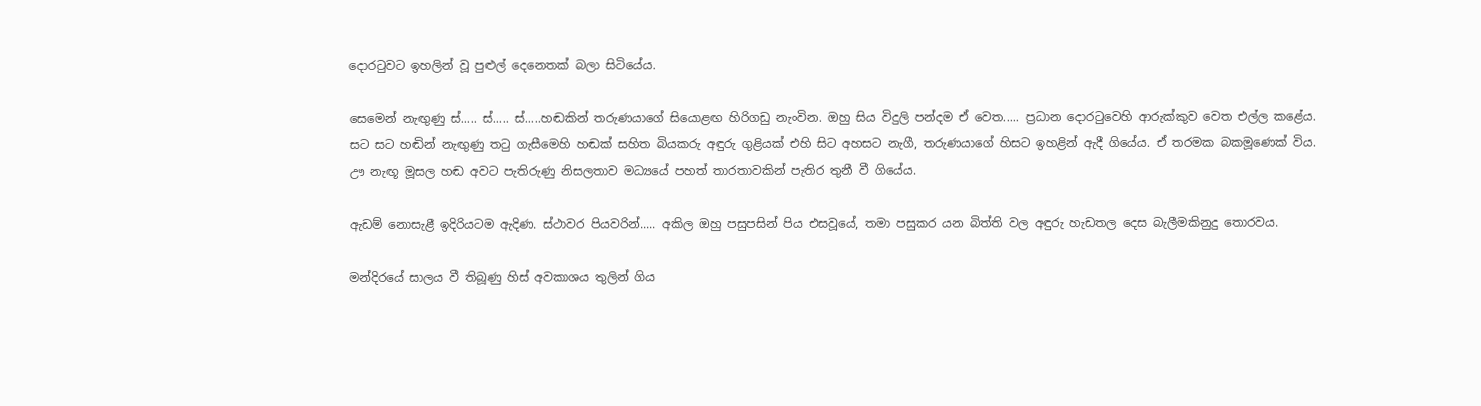දොරටුවට ඉහලින් වූ පුළුල් දෙනෙතක් බලා සිටියේය.

සෙමෙන් නැඟුණු ස්..... ස්..... ස්.....හඬකින් තරුණයාගේ සියොළඟ හිරිගඩු නැංවින. ඔහු සිය විදුලි පන්දම ඒ වෙත..... ප්‍රධාන දොරටුවෙහි ආරුක්කුව වෙත එල්ල කළේය. සට සට හඬින් නැඟුණු තටු ගැසීමෙහි හඬක් සහිත බියකරු අඳුරු ගුළියක් එහි සිට අහසට නැගී, තරුණයාගේ හිසට ඉහළින් ඇදී ගියේය. ඒ තරමක බකමූණෙක් විය. ඌ නැඟූ මූසල හඬ අවට පැතිරුණු නිසලතාව මධ්‍යයේ පහත් තාරතාවකින් පැතිර තුනී වී ගියේය.

ඇඩම් නොසැළී ඉදිරියටම ඇදිණ. ස්ථාවර පියවරින්..... අකිල ඔහු පසුපසින් පිය එසවූයේ, තමා පසුකර යන බිත්ති වල අඳුරු හැඩතල දෙස බැලීමකිනුදු තොරවය.

මන්දිරයේ සාලය වී තිබූණු හිස් අවකාශය තුලින් ගිය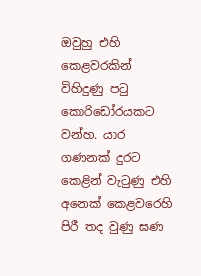ඔවුහු එහි කෙළවරකින් විහිදුණු පටු කොරිඩෝරයකට වන්හ. යාර ගණනක් දුරට කෙළින් වැටුණු එහි අනෙක් කෙළවරෙහි පිරී තද වුණු ඝණ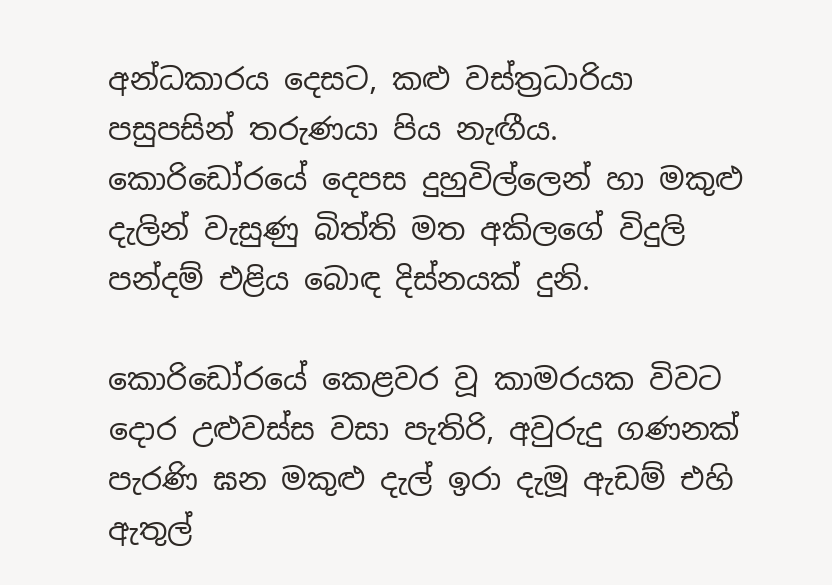අන්ධකාරය දෙසට, කළු වස්ත්‍රධාරියා පසුපසින් තරුණයා පිය නැඟීය. කොරිඩෝරයේ දෙපස දුහුවිල්ලෙන් හා මකුළු දැලින් වැසුණු බිත්ති මත අකිලගේ විදුලි පන්දම් එළිය බොඳ දිස්නයක් දුනි.

කොරිඩෝරයේ කෙළවර වූ කාමරයක විවට දොර උළුවස්ස වසා පැතිරි, අවුරුදු ගණනක් පැරණි ඝන මකුළු දැල් ඉරා දැමූ ඇඩම් එහි ඇතුල්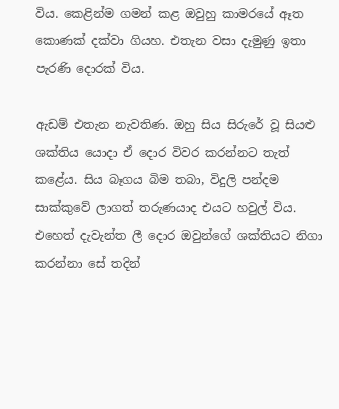විය. කෙළින්ම ගමන් කළ ඔවුහු කාමරයේ ඈත කොණක් දක්වා ගියහ. එතැන වසා දැමුණු ඉතා පැරණි දොරක් විය.

ඇඩම් එතැන නැවතිණ. ඔහු සිය සිරුරේ වූ සියළු ශක්තිය යොදා ඒ දොර විවර කරන්නට තැත් කළේය. සිය බෑගය බිම තබා, විදුලි පන්දම සාක්කුවේ ලාගත් තරුණයාද එයට හවුල් විය. එහෙත් දැවැන්ත ලී දොර ඔවුන්ගේ ශක්තියට නිගා කරන්නා සේ තදින්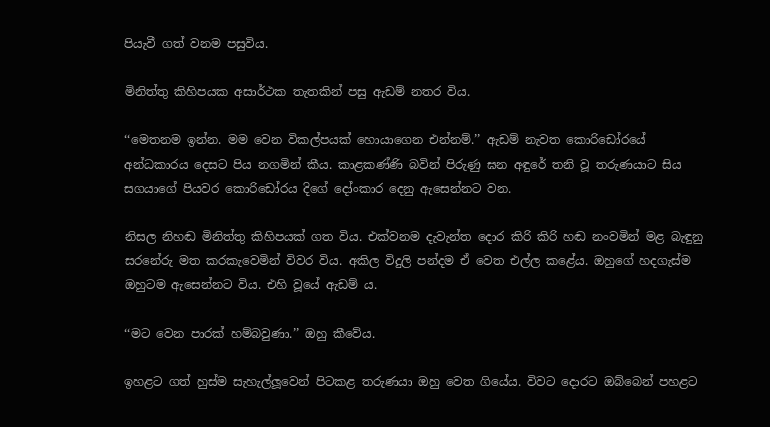පියැවී ගත් වනම පසුවිය.

මිනිත්තු කිහිපයක අසාර්ථක තැතකින් පසු ඇඩම් නතර විය.

‘‘මෙතනම ඉන්න. මම වෙන විකල්පයක් හොයාගෙන එන්නම්.’’ ඇඩම් නැවත කොරිඩෝරයේ අන්ධකාරය දෙසට පිය නගමින් කීය. කාළකණ්ණි බවින් පිරුණු ඝන අඳුරේ තනි වූ තරුණයාට සිය සගයාගේ පියවර කොරිඩෝරය දිගේ දෝංකාර දෙනු ඇසෙන්නට වන.

නිසල නිහඬ මිනිත්තු කිහිපයක් ගත විය. එක්වනම දැවැන්ත දොර කිරි කිරි හඬ නංවමින් මළ බැඳුනු සරනේරු මත කරකැවෙමින් විවර විය. අකිල විදුලි පන්දම ඒ වෙත එල්ල කළේය. ඔහුගේ හදගැස්ම ඔහුටම ඇසෙන්නට විය. එහි වූයේ ඇඩම් ය.

‘‘මට වෙන පාරක් හම්බවුණා.’’ ඔහු කීවේය.

ඉහළට ගත් හුස්ම සැහැල්ලූවෙන් පිටකළ තරුණයා ඔහු වෙත ගියේය. විවට දොරට ඔබ්බෙන් පහළට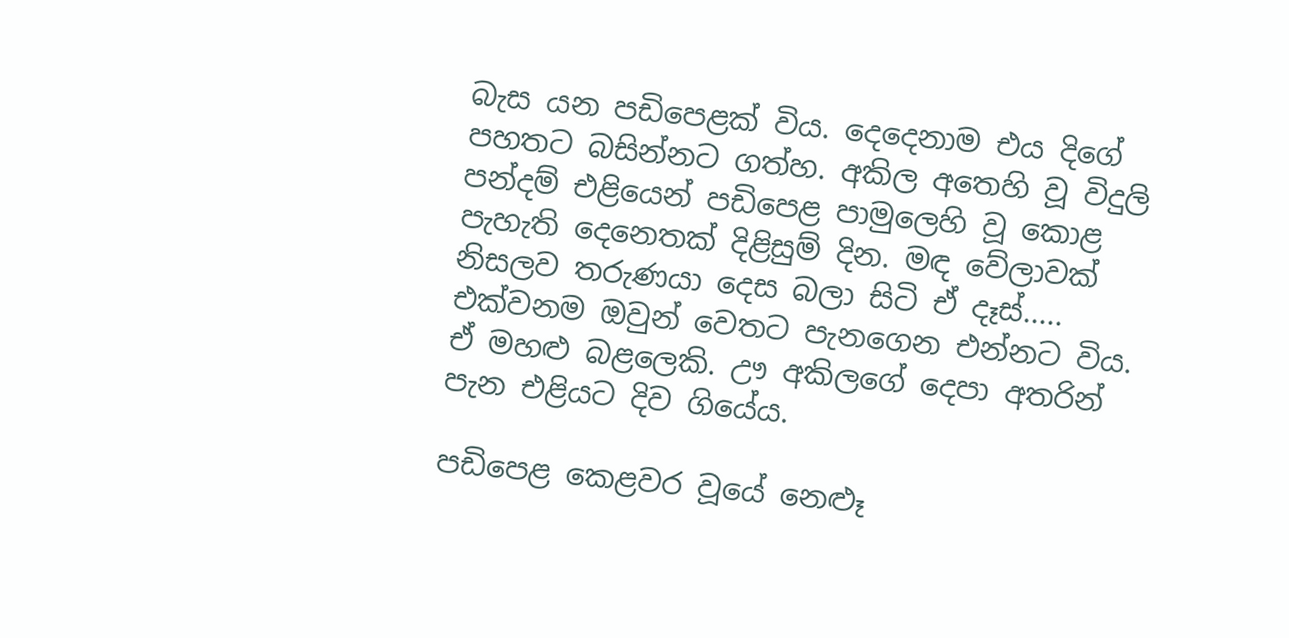බැස යන පඩිපෙළක් විය. දෙදෙනාම එය දිගේ පහතට බසින්නට ගත්හ. අකිල අතෙහි වූ විදුලි පන්දම් එළියෙන් පඩිපෙළ පාමුලෙහි වූ කොළ පැහැති දෙනෙතක් දිළිසුම් දින. මඳ වේලාවක් නිසලව තරුණයා දෙස බලා සිටි ඒ දෑස්..... එක්වනම ඔවුන් වෙතට පැනගෙන එන්නට විය. ඒ මහළු බළලෙකි. ඌ අකිලගේ දෙපා අතරින් පැන එළියට දිව ගියේය.

පඩිපෙළ කෙළවර වූයේ නෙළූ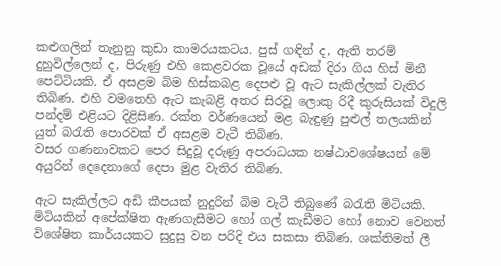කළුගලින් තැනුනු කුඩා කාමරයකටය. පුස් ගඳින් ද, ඇති තරම් දුහුවිල්ලෙන් ද, පිරුණු එහි කෙළවරක වූයේ අඩක් දිරා ගිය හිස් මිනී පෙට්ටියකි. ඒ අසළම බිම හිස්කබළ දෙපළු වූ ඇට සැකිල්ලක් වැතිර තිබිණ. එහි වමතෙහි ඇට කැබළි අතර සිරවූ ලොකු රිදී කුරුසියක් විදුලි පන්දම් එළියට දිළිසිණ. රක්ත වර්ණයෙන් මළ බැඳුණු පුළුල් තලයකින් යුත් බරැති පොරවක් ඒ අසළම වැටී තිබිණ.
වසර ගණනාවකට පෙර සිදුවූ දරුණු අපරාධයක නෂ්ඨාවශේෂයන් මේ අයුරින් දෙදෙනාගේ දෙපා මුළ වැතිර තිබිණ.

ඇට සැකිල්ලට අඩි කීපයක් නුදුරින් බිම වැටී තිබුණේ බරැති මිටියකි. මිටියකින් අපේක්ෂිත ඇණගැසීමට හෝ ගල් කැඩීමට හෝ නොව වෙනත් විශේෂිත කාර්යයකට සුදුසු වන පරිදි එය සකසා තිබිණ. ශක්තිමත් ලී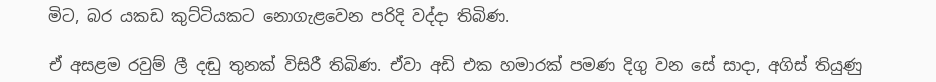මිට, බර යකඩ කුට්ටියකට නොගැළවෙන පරිදි වද්දා තිබිණ.

ඒ අසළම රවුම් ලී දඬු තුනක් විසිරී තිබිණ. ඒවා අඩි එක හමාරක් පමණ දිගු වන සේ සාදා, අගිස් තියුණු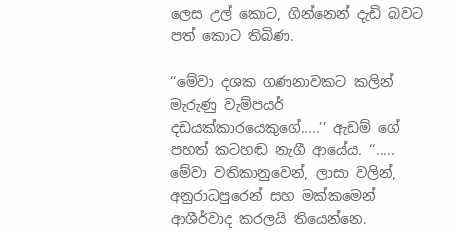ලෙස උල් කොට, ගින්නෙන් දැඩි බවට පත් කොට තිබිණ.

‘‘මේවා දශක ගණනාවකට කලින් මැරුණු වැම්පයර් දඩයක්කාරයෙකුගේ.....’’ ඇඩම් ගේ පහත් කටහඬ නැගී ආයේය. ‘‘..... මේවා වතිකානුවෙන්, ලාසා වලින්, අනුරාධපුරෙන් සහ මක්කමෙන් ආශීර්වාද කරලයි තියෙන්නෙ.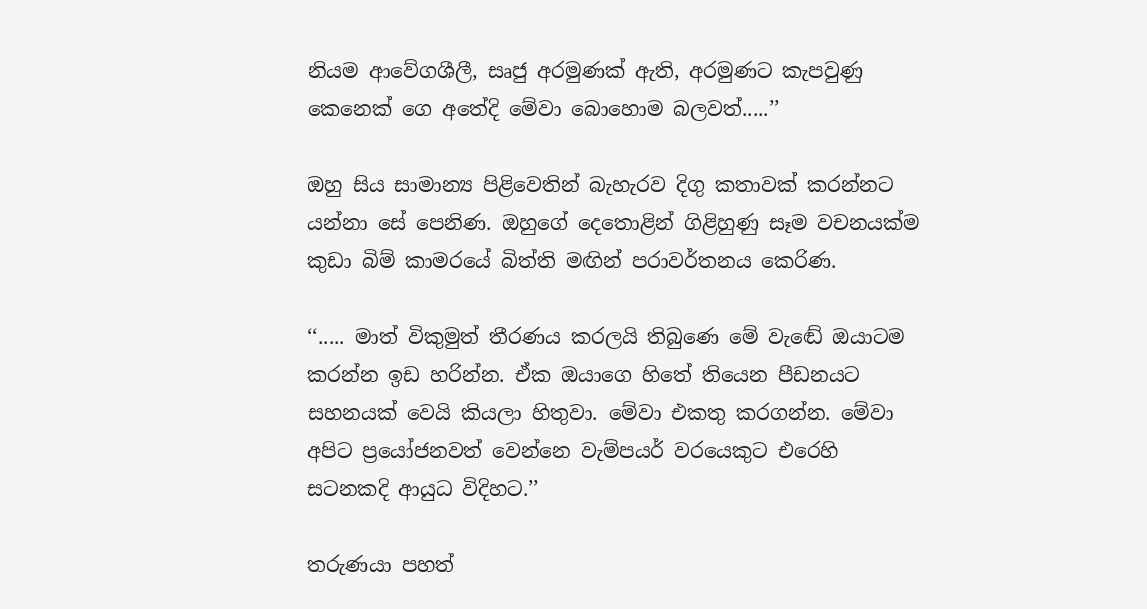නියම ආවේගශීලී, සෘජු අරමුණක් ඇති, අරමුණට කැපවුණු කෙනෙක් ගෙ අතේදි මේවා බොහොම බලවත්.....’’

ඔහු සිය සාමාන්‍ය පිළිවෙතින් බැහැරව දිගු කතාවක් කරන්නට යන්නා සේ පෙනිණ. ඔහුගේ දෙතොළින් ගිළිහුණු සෑම වචනයක්ම කුඩා බිම් කාමරයේ බිත්ති මඟින් පරාවර්තනය කෙරිණ.

‘‘..... මාත් විකුමුත් තීරණය කරලයි තිබුණෙ මේ වැඬේ ඔයාටම කරන්න ඉඩ හරින්න. ඒක ඔයාගෙ හිතේ තියෙන පීඩනයට සහනයක් වෙයි කියලා හිතුවා. මේවා එකතු කරගන්න. මේවා අපිට ප්‍රයෝජනවත් වෙන්නෙ වැම්පයර් වරයෙකුට එරෙහි සටනකදි ආයුධ විදිහට.’’

තරුණයා පහත්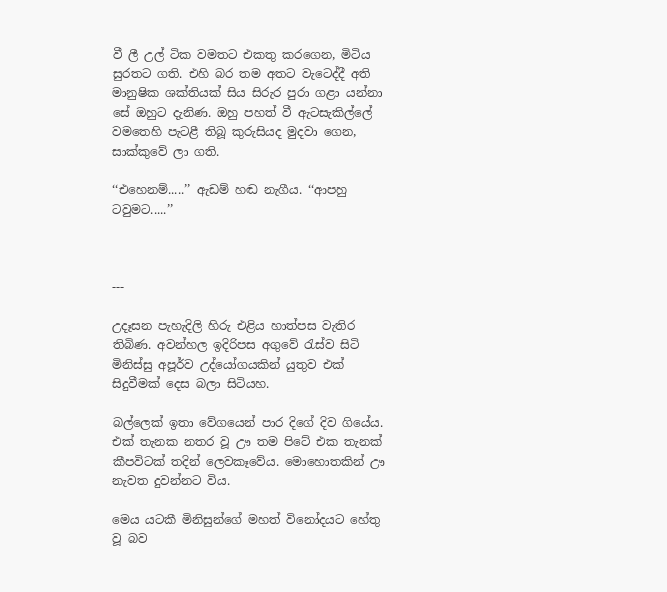වී ලී උල් ටික වමතට එකතු කරගෙන, මිටිය සුරතට ගති. එහි බර තම අතට වැටෙද්දී අති මානුෂික ශක්තියක් සිය සිරුර පුරා ගළා යන්නා සේ ඔහුට දැනිණ. ඔහු පහත් වී ඇටසැකිල්ලේ වමතෙහි පැටළී තිබූ කුරුසියද මුදවා ගෙන, සාක්කුවේ ලා ගති.

‘‘එහෙනම්.....’’ ඇඩම් හඬ නැගීය. ‘‘ආපහු ටවුමට.....’’



---

උදෑසන පැහැදිලි හිරු එළිය හාත්පස වැතිර තිබිණ. අවන්හල ඉදිරිපස අගුවේ රැස්ව සිටි මිනිස්සු අපූර්ව උද්යෝගයකින් යුතුව එක් සිදුවීමක් දෙස බලා සිටියහ.

බල්ලෙක් ඉතා වේගයෙන් පාර දිගේ දිව ගියේය. එක් තැනක නතර වූ ඌ තම පිටේ එක තැනක් කීපවිටක් තදින් ලෙවකෑවේය. මොහොතකින් ඌ නැවත දුවන්නට විය.

මෙය යටකී මිනිසුන්ගේ මහත් විනෝදයට හේතු වූ බව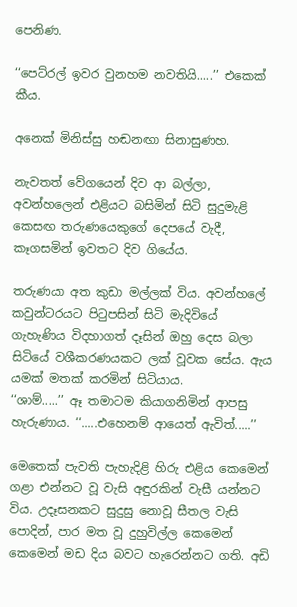පෙනිණ.

‘‘පෙට්රල් ඉවර වුනහම නවතියි.....’’ එකෙක් කීය.

අනෙක් මිනිස්සු හඬනඟා සිනාසුණහ.

නැවතත් වේගයෙන් දිව ආ බල්ලා, අවන්හලෙන් එළියට බසිමින් සිටි සුදුමැළි කෙසඟ තරුණයෙකුගේ දෙපයේ වැදී, කෑගසමින් ඉවතට දිව ගියේය.

තරුණයා අත කුඩා මල්ලක් විය. අවන්හලේ කවුන්ටරයට පිටුපසින් සිටි මැදිවියේ ගැහැණිය විදහාගත් දෑසින් ඔහු දෙස බලා සිටියේ වශීකරණයකට ලක් වූවක සේය. ඇය යමක් මතක් කරමින් සිටියාය.
‘‘ශාම්.....’’ ඈ තමාටම කියාගනිමින් ආපසු හැරුණාය. ‘‘.....එහෙනම් ආයෙත් ඇවිත්.....’’

මෙතෙක් පැවති පැහැදිළි හිරු එළිය කෙමෙන් ගළා එන්නට වූ වැසි අඳුරකින් වැසී යන්නට විය. උදෑසනකට සුදුසු නොවූ සීතල වැසි පොදින්, පාර මත වූ දුහුවිල්ල කෙමෙන් කෙමෙන් මඩ දිය බවට හැරෙන්නට ගති. අඩි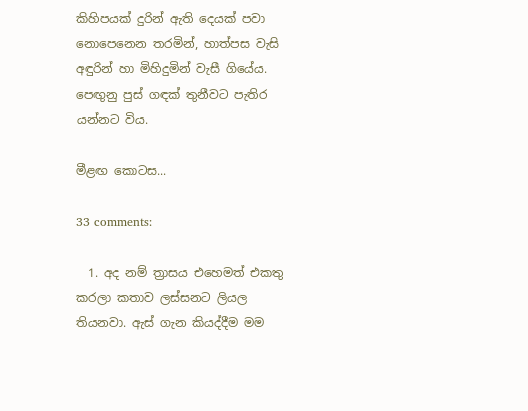කිහිපයක් දුරින් ඇති දෙයක් පවා නොපෙනෙන තරමින්, හාත්පස වැසි අඳුරින් හා මිහිදුමින් වැසී ගියේය. පෙඟුනු පුස් ගඳක් තුනීවට පැතිර යන්නට විය.

මීළඟ කොටස...

33 comments:

  1. අද නම් ත්‍රාසය එහෙමත් එකතු කරලා කතාව ලස්සනට ලියල තියනවා. ඇස් ගැන කියද්දීම මම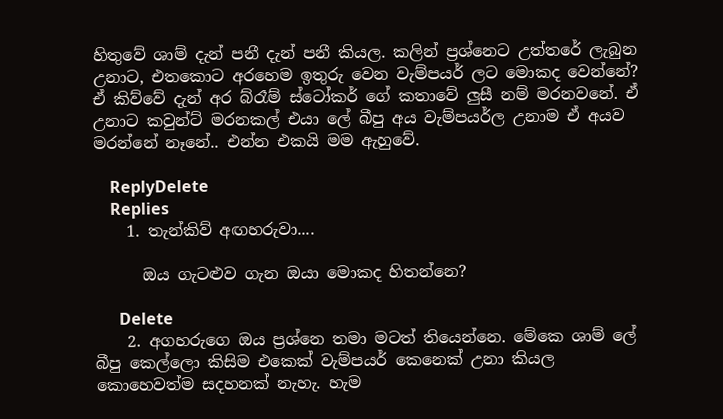හිතුවේ ශාම් දැන් පනී දැන් පනී කියල. කලින් ප්‍රශ්නෙට උත්තරේ ලැබුන උනාට, එතකොට අරහෙම ඉතුරු වෙන වැම්පයර් ලට මොකද වෙන්නේ? ඒ කිව්වේ දැන් අර බ්රෑම් ස්ටෝකර් ගේ කතාවේ ලුසී නම් මරනවනේ. ඒ උනාට කවුන්ට් මරනකල් එයා ලේ බීපු අය වැම්පයර්ල උනාම ඒ අයව මරන්නේ නෑනේ.. එන්න එකයි මම ඇහුවේ.

    ReplyDelete
    Replies
    1. තැන්කිව් අඟහරුවා....

      ඔය ගැ‍ටළුව ගැන ඔයා මොකද හිතන්නෙ?

      Delete
    2. අගහරුගෙ ඔය ප්‍රශ්නෙ තමා මටත් තියෙන්නෙ. මේකෙ ශාම් ලේ බීපු කෙල්ලො කිසිම එකෙක් වැම්පයර් කෙනෙක් උනා කියල කොහෙවත්ම සදහනක් නැහැ. හැම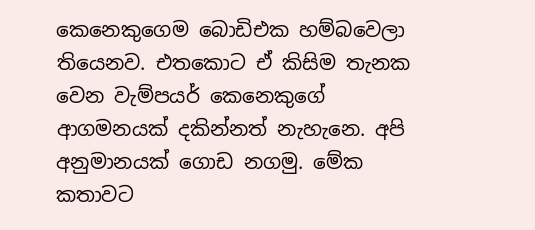කෙනෙකුගෙම බොඩිඑක හම්බවෙලා තියෙනව. එතකොට ඒ කිසිම තැනක වෙන වැම්පයර් කෙනෙකුගේ ආගමනයක් දකින්නත් නැහැනෙ. අපි අනුමානයක් ගොඩ නගමු. මේක කතාවට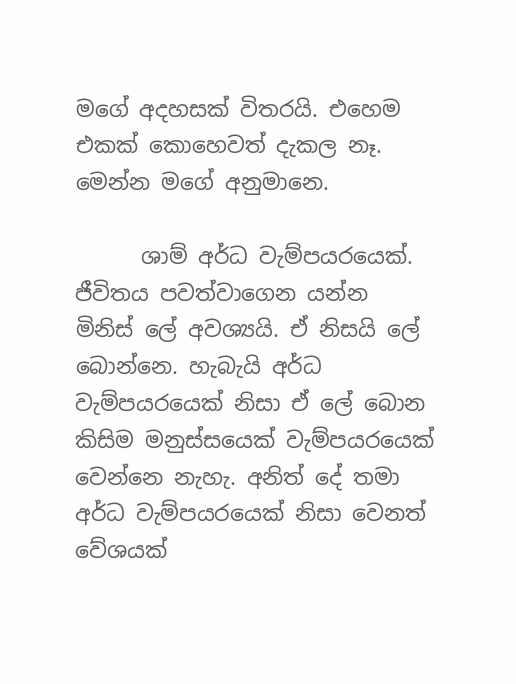මගේ අදහසක් විතරයි. එහෙම එකක් කොහෙවත් දැකල නෑ. මෙන්න මගේ අනුමානෙ.

      ශාම් අර්ධ වැම්පයරයෙක්. ජීවිතය පවත්වාගෙන යන්න මිනිස් ලේ අවශ්‍යයි. ඒ නිසයි ලේ බොන්නෙ. හැබැයි අර්ධ වැම්පයරයෙක් නිසා ඒ ලේ බොන කිසිම මනුස්සයෙක් වැම්පයරයෙක් වෙන්නෙ නැහැ. අනිත් දේ තමා අර්ධ වැම්පයරයෙක් නිසා වෙනත් වේශයක්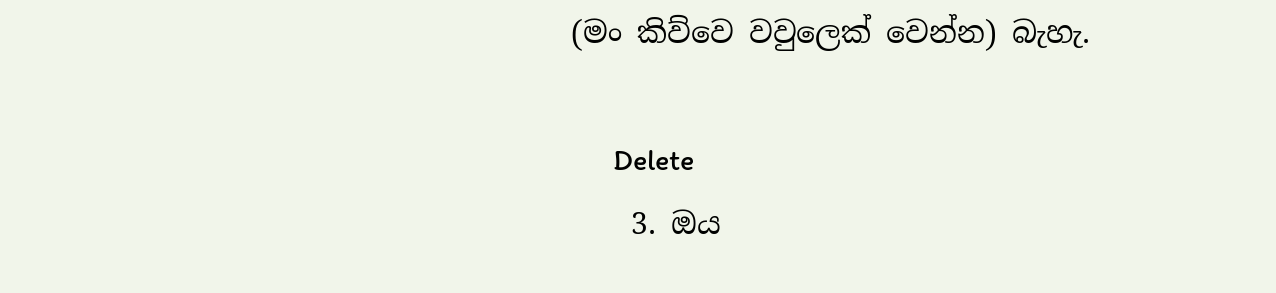(මං කිව්වෙ වවුලෙක් වෙන්න) බැහැ.

      Delete
    3. ඔය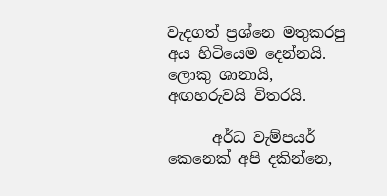වැදගත් ප්‍රශ්නෙ මතුකරපු අය හිටියෙම දෙන්නයි. ලොකු ශානායි, අඟහරුවයි විතරයි.

      අර්ධ වැම්පයර් කෙනෙක් අපි දකින්නෙ,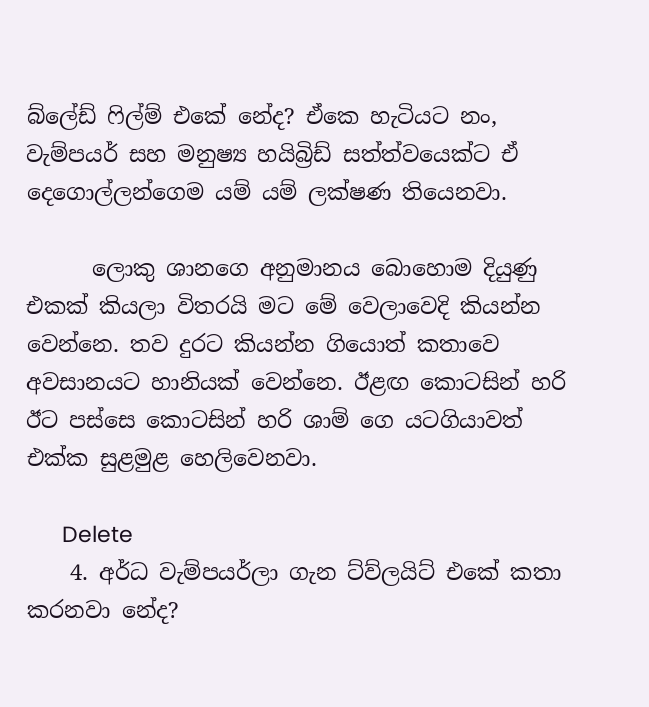බ්ලේඩ් ෆිල්ම් එකේ නේද? ඒකෙ හැටියට නං, වැම්පයර් සහ මනුෂ්‍ය හයිබ්‍රිඩ් සත්ත්වයෙක්ට ඒ දෙගොල්ලන්ගෙම යම් යම් ලක්ෂණ තියෙනවා.

      ලොකු ශානගෙ අනුමානය බොහොම දියුණු එකක් කියලා විතරයි මට මේ වෙලාවෙදි කියන්න වෙන්නෙ. තව දුරට කියන්න ගියොත් කතාවෙ අවසානයට හානියක් වෙන්නෙ. ඊළඟ කොටසින් හරි ඊට පස්සෙ කොටසින් හරි ශාම් ගෙ යටගියාවත් එක්ක සුළමුළ හෙලිවෙනවා.

      Delete
    4. අර්ධ වැම්පයර්ලා ගැන ට්ව්ලයිට් එකේ කතා කරනවා නේද?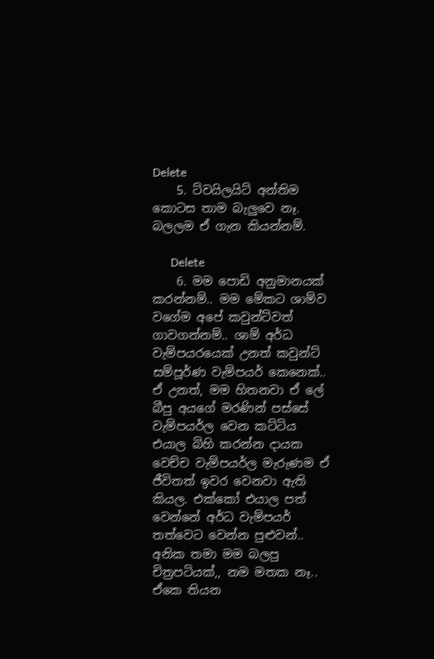Delete
    5. ට්වයිලයිට් අන්තිම කොටස තාම බැලුවෙ නෑ. බලලම ඒ ගැන කියන්නම්.

      Delete
    6. මම පොඩි අනුමානයක් කරන්නම්.. මම මේකට ශාම්ව වගේම අපේ කවුන්ට්වත් ගාවගන්නම්.. ශාම් අර්ධ වැම්පයරයෙක් උනත් කවුන්ට් සම්පූර්ණ වැම්පයර් කෙනෙක්.. ඒ උනත්, මම හිතනවා ඒ ලේ බීපු අයගේ මරණින් පස්සේ වැම්පයර්ල වෙන කට්ටිය එයාල බිහි කරන්න දායක වෙච්ච වැම්පයර්ල මැරුණම ඒ ජීවිතත් ඉවර වෙනවා ඇති කියල. එක්කෝ එයාල පත් වෙන්නේ අර්ධ වැම්පයර් තත්වෙට වෙන්න පුළුවන්.. අනික තමා මම බලපු චිත්‍රපටියක්,, නම මතක නෑ.. ඒකෙ තියන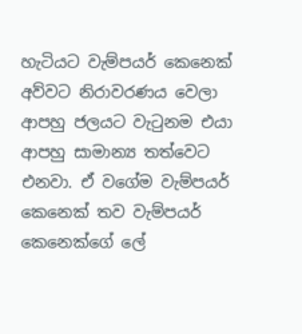හැටියට වැම්පයර් කෙනෙක් අව්වට නිරාවරණය වෙලා ආපහු ජලයට වැටුනම එයා ආපහු සාමාන්‍ය තත්වෙට එනවා. ඒ වගේම වැම්පයර් කෙනෙක් තව වැම්පයර් කෙනෙක්ගේ ලේ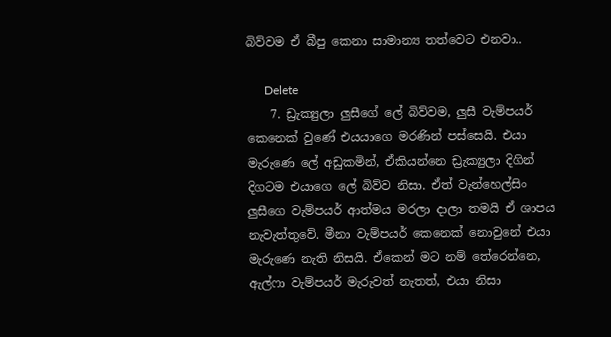බිව්වම ඒ බීපු කෙනා සාමාන්‍ය තත්වෙට එනවා..

      Delete
    7. ඩ්‍රැක්‍යුලා ලුසීගේ ලේ බිව්වම, ලුසී වැම්පයර් කෙනෙක් වුණේ එයයාගෙ මරණින් පස්සෙයි. එයා මැරුණෙ ලේ අඩුකමින්, ඒකියන්නෙ ඩ්‍රැක්‍යුලා දිගින් දිගටම එයාගෙ ලේ බිව්ව නිසා. ඒත් වැන්හෙල්සිං ලුසීගෙ වැම්පයර් ආත්මය මරලා දාලා තමයි ඒ ශාපය නැවැත්තුවේ. මීනා වැම්පයර් කෙනෙක් නොවුනේ එයා මැරුණෙ නැති නිසයි. ඒකෙන් මට නම් තේරෙන්නෙ, ඇල්ෆා වැම්පයර් මැරුවත් නැතත්, එයා නිසා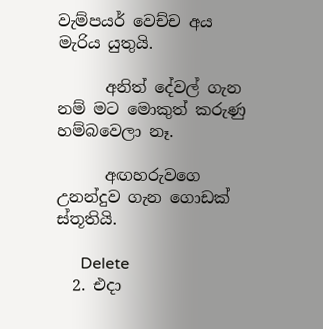වැම්පයර් වෙච්ච අය මැරිය යුතුයි.

      අනිත් දේවල් ගැන නම් මට මොකුත් කරුණු හම්බවෙලා නෑ.

      අඟහරුවගෙ උනන්දුව ගැන ගොඩක් ස්තූතියි.

      Delete
  2. එදා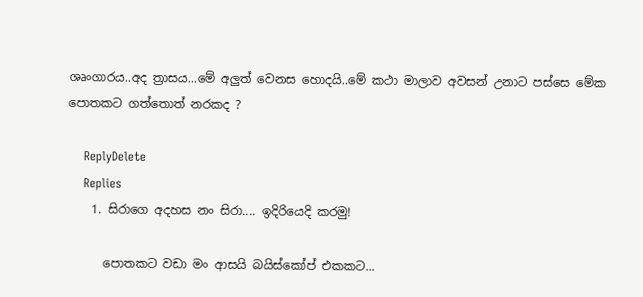ශෘංගාරය..අද ත්‍රාසය...මේ අලුත් වෙනස හොදයි..මේ කථා මාලාව අවසන් උනාට පස්සෙ මේක පොතකට ගත්තොත් නරකද ?

    ReplyDelete
    Replies
    1. සිරාගෙ අදහස නං සිරා.... ඉදිරියෙදි කරමු!

      පොතකට වඩා මං ආසයි බයිස්කෝප් එකකට...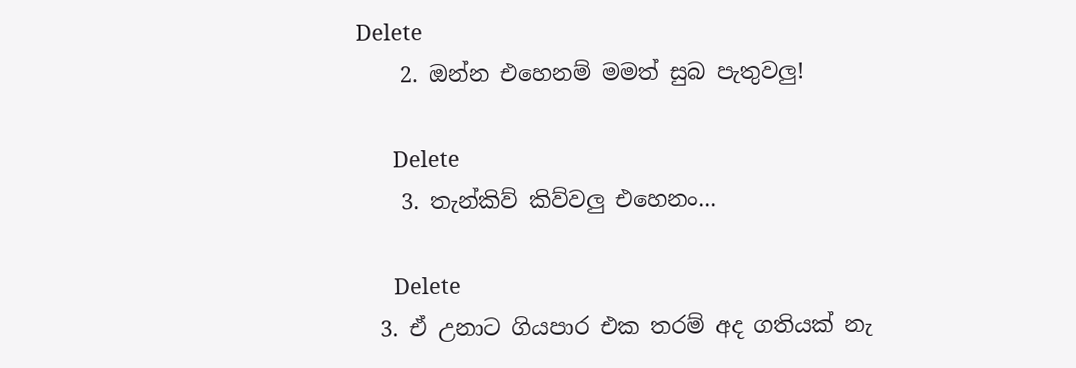Delete
    2. ඔන්න එහෙනම් මමත් සුබ පැතුවලු!

      Delete
    3. තැන්කිව් කිව්වලු එහෙනං...

      Delete
  3. ඒ උනාට ගියපාර එක තරම් අද ගතියක් නැ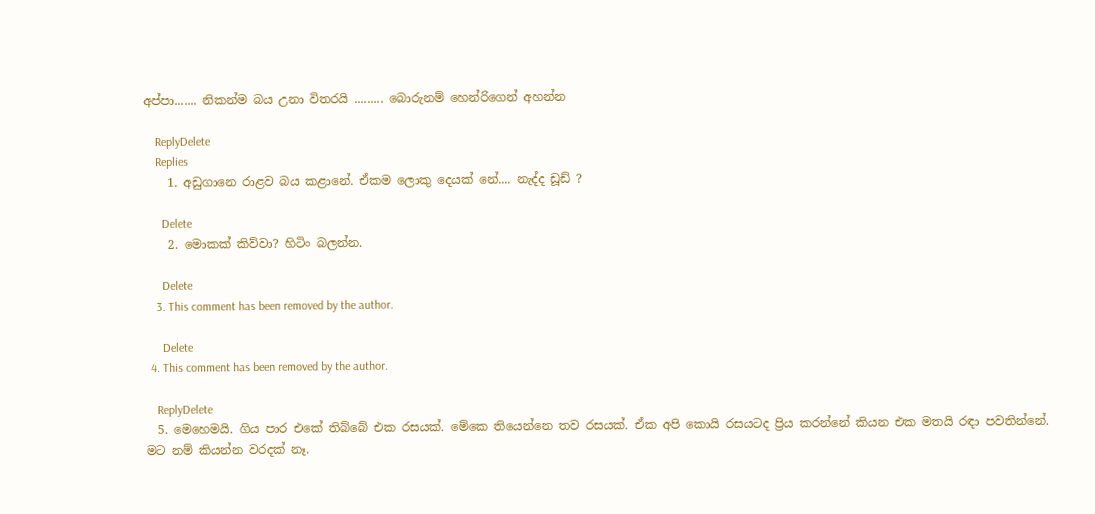අප්පා....... නිකන්ම බය උනා විතරයි ......... බොරුනම් හෙන්රිගෙන් අහන්න

    ReplyDelete
    Replies
    1. අඩුගානෙ රාළව බය කළානේ. ඒකම ලොකු දෙයක් නේ.... නැද්ද ඩූඩ් ?

      Delete
    2. මොකක් කිව්වා? හිටිං බලන්න.

      Delete
    3. This comment has been removed by the author.

      Delete
  4. This comment has been removed by the author.

    ReplyDelete
  5. මෙහෙමයි. ගිය පාර එකේ තිබ්බේ එක රසයක්. මේකෙ තියෙන්නෙ තව රසයක්. ඒක අපි කොයි රසයටද ප්‍රිය කරන්නේ කියන එක මතයි රඳා පවතින්නේ. මට නම් කියන්න වරදක් නෑ.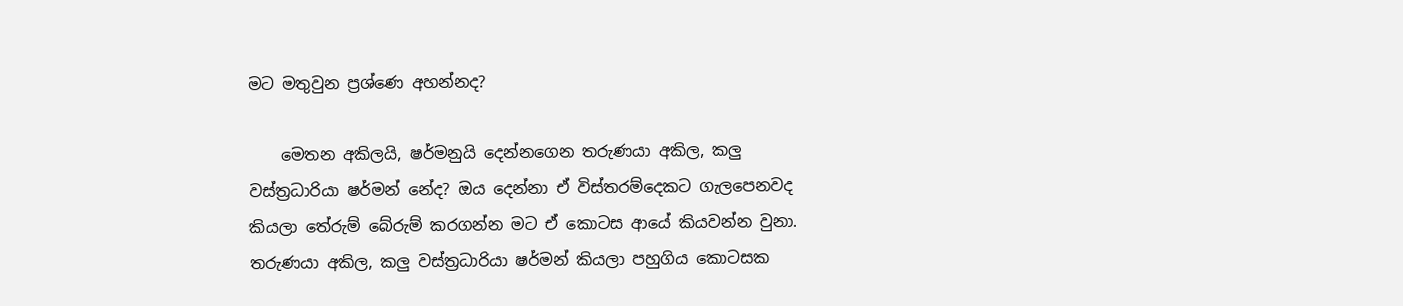මට මතුවුන ප්‍රශ්ණෙ අහන්නද?

    මෙතන අකිලයි, ෂර්මනුයි දෙන්නගෙන තරුණයා අකිල, කලු වස්ත්‍රධාරියා ෂර්මන් නේද? ඔය දෙන්නා ඒ විස්තරම්දෙකට ගැලපෙනවද කියලා තේරුම් බේරුම් කරගන්න මට ඒ කොටස ආයේ කියවන්න වුනා. තරුණයා අකිල, කලු වස්ත්‍රධාරියා ෂර්මන් කියලා පහුගිය කොටසක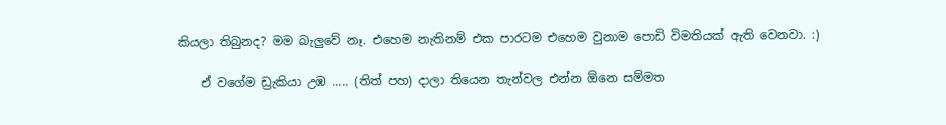කියලා තිබුනද? මම බැලුවේ නෑ. එහෙම නැතිනම් එක පාරටම එහෙම වුනාම පොඩි විමතියක් ඇති වෙනවා. :)

    ඒ වගේම ඩ්‍රැකියා උඹ ..... (තිත් පහ) දාලා තියෙන තැන්වල එන්න ඕනෙ සම්මත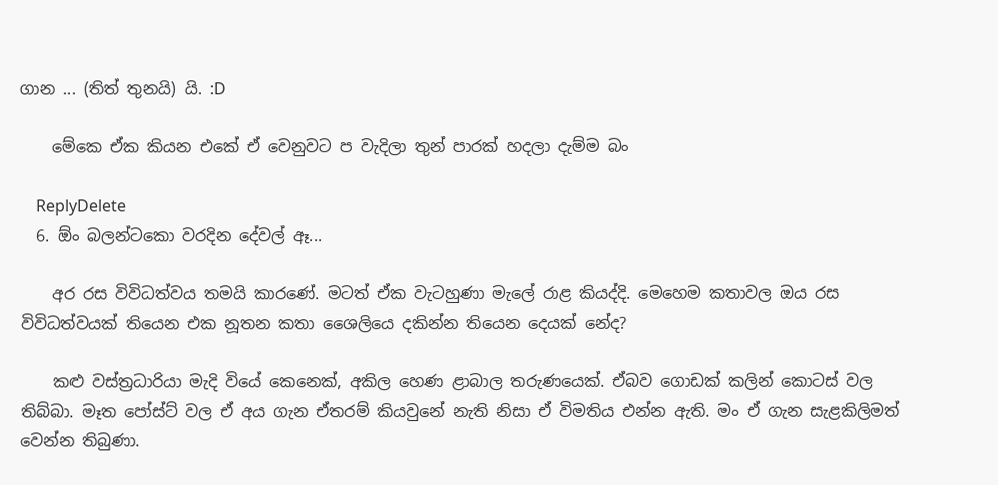ගාන ... (තිත් තුනයි) යි. :D

    මේකෙ ඒක කියන එකේ ඒ වෙනුවට ප වැදිලා තුන් පාරක් හදලා දැම්ම බං

    ReplyDelete
  6. ඕං බලන්ටකො වරදින දේවල් ඈ...

    අර රස විවිධත්වය තමයි කාරණේ. මටත් ඒක වැටහුණා මැලේ රාළ කියද්දි. මෙහෙම කතාවල ඔය රස විවිධත්වයක් තියෙන එක නූතන කතා ශෛලියෙ දකින්න තියෙන දෙයක් නේද?

    කළු වස්ත්‍රධාරියා මැදි වියේ කෙනෙක්, අකිල හෙණ ළාබාල තරුණයෙක්. ඒබව ගොඩක් කලින් කොටස් වල තිබ්බා. මෑත පෝස්ට් වල ඒ අය ගැන ඒතරම් කියවුනේ නැති නිසා ඒ විමතිය එන්න ඇති. මං ඒ ගැන සැළකිලිමත් වෙන්න තිබුණා.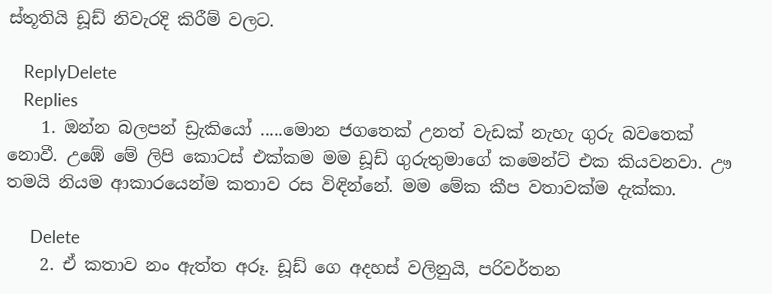ස්තූතියි ඩූඩ් නිවැරදි කිරීම් වලට.

    ReplyDelete
    Replies
    1. ඔන්න බලපන් ඩ්‍රැකියෝ .....මොන ජගතෙක් උනත් වැඩක් නැහැ ගුරු බවතෙක් නොවී. උඹේ මේ ලිපි කොටස් එක්කම මම ඩූඩ් ගුරුතුමාගේ කමෙන්ට් එක කියවනවා. ඌ තමයි නියම ආකාරයෙන්ම කතාව රස විඳින්නේ. මම මේක කීප වතාවක්ම දැක්කා.

      Delete
    2. ඒ කතාව නං ඇත්ත අරූ. ඩූඩ් ගෙ අදහස් වලිනුයි, පරිවර්තන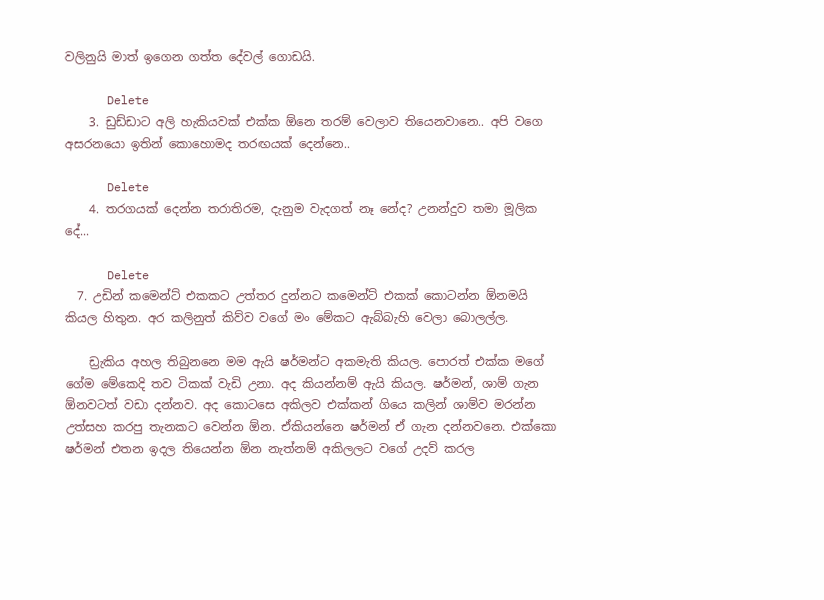වලිනුයි මාත් ඉගෙන ගත්ත දේවල් ගොඩයි.

      Delete
    3. ඩුඩ්ඩාට අලි හැකියවක් එක්ක ඕනෙ තරම් වෙලාව තියෙනවානෙ.. අපි වගෙ අසරනයො ඉතින් කොහොමද තරඟයක් දෙන්නෙ..

      Delete
    4. තරගයක් දෙන්න තරාතිරම, දැනුම වැදගත් නෑ නේද? උනන්දුව තමා මූලික දේ...

      Delete
  7. උඩින් කමෙන්ට් එකකට උත්තර දුන්නට කමෙන්ට් එකක් කොටන්න ඕනමයි කියල හිතුන. අර කලිනුත් කිව්ව වගේ මං මේකට ඇබ්බැහි වෙලා බොලල්ල.

    ඩ්‍රැකිය අහල තිබුනනෙ මම ඇයි ෂර්මන්ට අකමැති කියල. පොරත් එක්ක මගේ ගේම මේකෙදි තව ටිකක් වැඩි උනා. අද කියන්නම් ඇයි කියල. ෂර්මන්, ශාම් ගැන ඕනවටත් වඩා දන්නව. අද කොටසෙ අකිලව එක්කන් ගියෙ කලින් ශාම්ව මරන්න උත්සහ කරපු තැනකට වෙන්න ඕන. ඒකියන්නෙ ෂර්මන් ඒ ගැන දන්නවනෙ. එක්කො ෂර්මන් එතන ඉදල තියෙන්න ඕන නැත්නම් අකිලලට වගේ උදව් කරල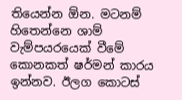තියෙන්න ඕන. මටනම් හිතෙන්නෙ ශාම් වැම්පයරයෙක් වීමේ කොනකත් ෂර්මන් කාරය ඉන්නව. ඊලග කොටස්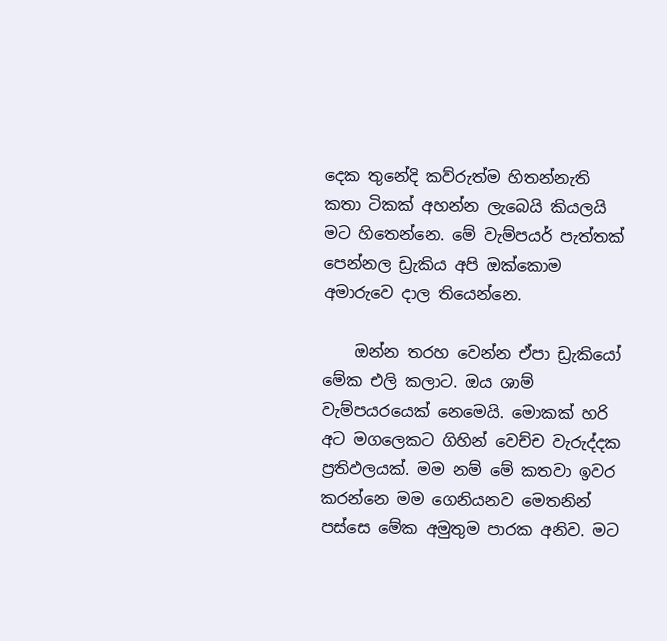දෙක තුනේදි කව්රුත්ම හිතන්නැති කතා ටිකක් අහන්න ලැබෙයි කියලයි මට හිතෙන්නෙ. මේ වැම්පයර් පැත්තක් පෙන්නල ඩ්‍රැකිය අපි ඔක්කොම අමාරුවෙ දාල තියෙන්නෙ.

    ඔන්න තරහ වෙන්න ඒපා ඩ්‍රැකියෝ මේක එලි කලාට. ඔය ශාම් වැම්පයරයෙක් නෙමෙයි. මොකක් හරි අට මගලෙකට ගිහින් වෙච්ච වැරුද්දක ප්‍රතිඵලයක්. මම නම් මේ කතවා ඉවර කරන්නෙ මම ගෙනියනව මෙතනින් පස්සෙ මේක අමුතුම පාරක අනිව. මට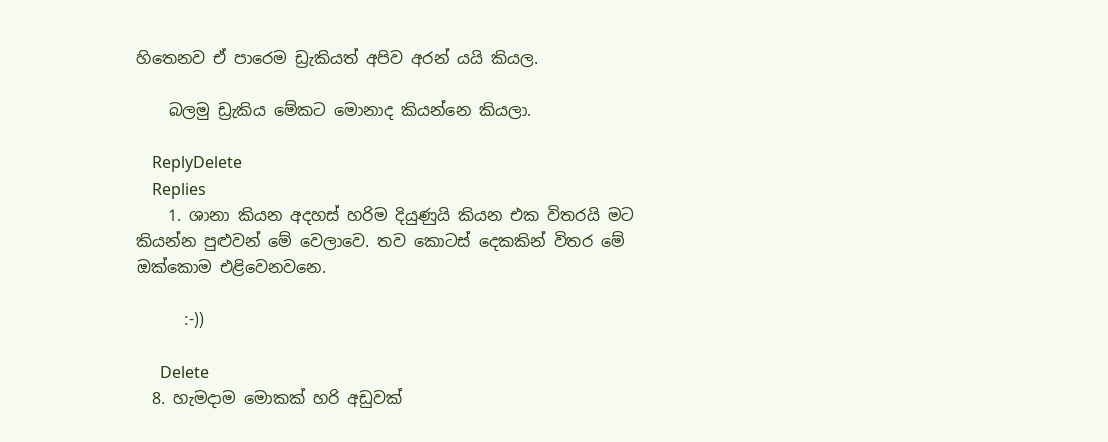හිතෙනව ඒ පාරෙම ඩ්‍රැකියත් අපිව අරන් යයි කියල.

    බලමු ඩ්‍රැකිය මේකට මොනාද කියන්නෙ කියලා.

    ReplyDelete
    Replies
    1. ශානා කියන අදහස් හරිම දියුණුයි කියන එක විතරයි මට කියන්න පුළුවන් මේ වෙලාවෙ. තව කොටස් දෙකකින් විතර මේ ඔක්කොම එළිවෙනවනෙ.

      :-))

      Delete
  8. හැමදාම මොකක් හරි අඩුවක්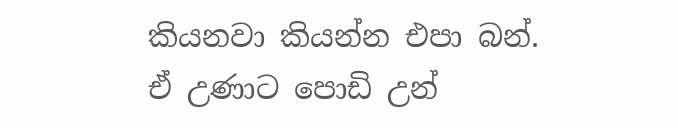කියනවා කියන්න එපා බන්. ඒ උණාට පොඩි උන්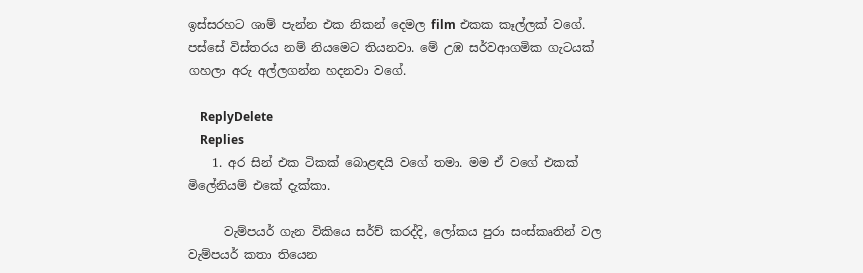ඉස්සරහට ශාම් පැන්න එක නිකන් දෙමල film එකක කෑල්ලක් වගේ. පස්සේ විස්තරය නම් නියමෙට තියනවා. මේ උඹ සර්වආගමික ගැටයක් ගහලා අරු අල්ලගන්න හදනවා වගේ.

    ReplyDelete
    Replies
    1. අර සින් එක ටිකක් බොළඳයි වගේ තමා. මම ඒ වගේ එකක් මිලේනියම් එකේ දැක්කා.

      වැම්පයර් ගැන විකියෙ සර්ච් කරද්දි, ලෝකය පුරා සංස්කෘතින් වල වැම්පයර් කතා තියෙන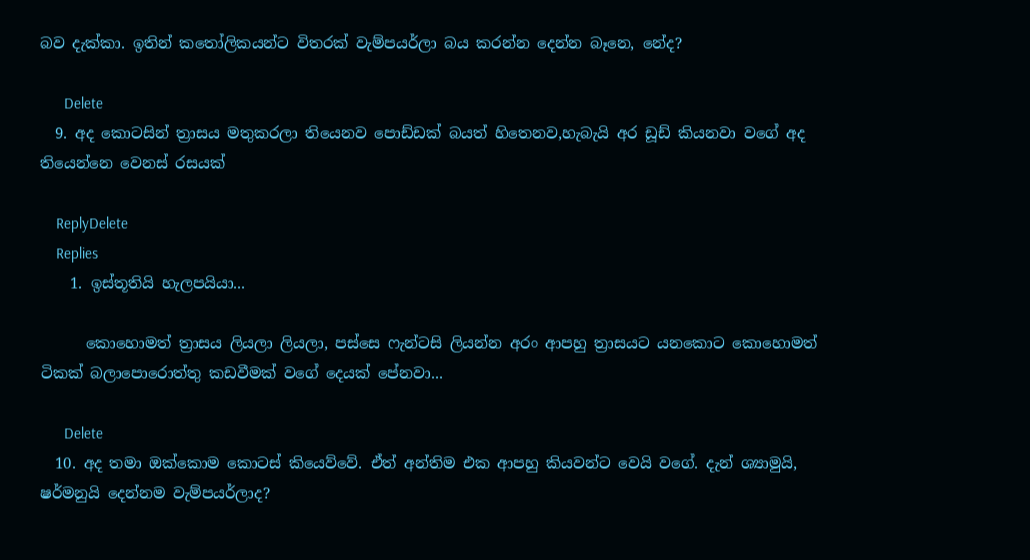බව දැක්කා. ඉතින් කතෝලිකයන්ට විතරක් වැම්පයර්ලා බය කරන්න දෙන්න බෑනෙ, නේද?

      Delete
  9. අද කොටසින් ත්‍රාසය මතුකරලා තියෙනව පොඩ්ඩක් බයත් හිතෙනව,හැබැයි අර ඩූඩ් කියනවා වගේ අද තියෙන්නෙ වෙනස් රසයක්

    ReplyDelete
    Replies
    1. ඉස්තූතියි හැලපයියා...

      කොහොමත් ත්‍රාසය ලියලා ලියලා, පස්සෙ ෆැන්ටසි ලියන්න අරං ආපහු ත්‍රාසයට යනකොට කොහොමත් ටිකක් බලාපොරොත්තු කඩවීමක් වගේ දෙයක් පේනවා...

      Delete
  10. අද තමා ඔක්කොම කොටස් කියෙව්වේ. ඒත් අන්තිම එක ආපහු කියවන්ට වෙයි වගේ. දැන් ශ්‍යාමුයි, ෂර්මනුයි දෙන්නම වැම්පයර්ලාද?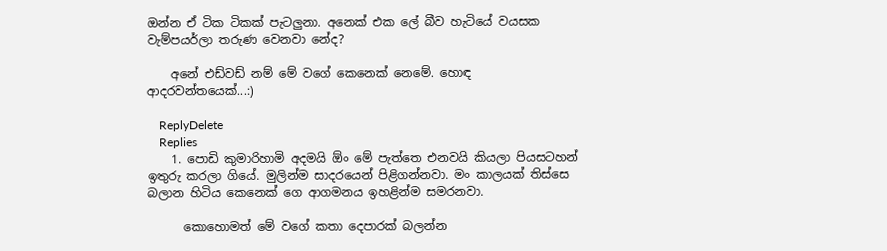ඔන්න ඒ ටික ටිකක් පැටලුනා. අනෙක් එක ලේ බීව හැටියේ වයසක වැම්පයර්ලා තරුණ වෙනවා නේද?

    අනේ එඩ්වඩ් නම් මේ වගේ කෙනෙක් නෙමේ. හොඳ ආදරවන්තයෙක්...:)

    ReplyDelete
    Replies
    1. පොඩි කුමාරිහාමි අදමයි ඕං මේ පැත්තෙ එනවයි කියලා පියසටහන් ඉතුරු කරලා ගියේ. මුලින්ම සාදරයෙන් පිළිගන්නවා. මං කාලයක් තිස්සෙ බලාන හිටිය කෙනෙක් ගෙ ආගමනය ඉහළින්ම සමරනවා.

      කොහොමත් මේ වගේ කතා දෙපාරක් බලන්න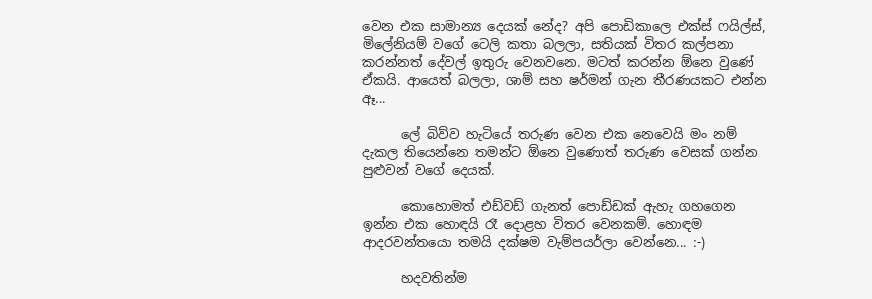වෙන එක සාමාන්‍ය දෙයක් නේද? අපි පොඩිකාලෙ එක්ස් ෆයිල්ස්, මිලේනියම් වගේ ටෙලි කතා බලලා, සතියක් විතර කල්පනා කරන්නත් දේවල් ඉතුරු වෙනවනෙ. මටත් කරන්න ඕනෙ වුණේ ඒකයි. ආයෙත් බලලා, ශාම් සහ ෂර්මන් ගැන තීරණයකට එන්න ඈ...

      ලේ බිව්ව හැටියේ තරුණ වෙන එක නෙවෙයි මං නම් දැකල තියෙන්නෙ තමන්ට ඕනෙ වුණොත් තරුණ වෙසක් ගන්න පුළුවන් වගේ දෙයක්.

      කොහොමත් එඩ්වඩ් ගැනත් පොඩ්ඩක් ඇහැ ගහගෙන ඉන්න එක හොඳයි රෑ දොළහ විතර වෙනකම්. හොඳම ආදරවන්තයො තමයි දක්ෂම වැම්පයර්ලා වෙන්නෙ... :-)

      හදවතින්ම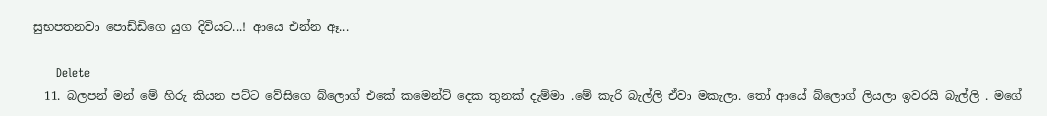සුභපතනවා පොඩ්ඩිගෙ යුග දිවියට...! ආයෙ එන්න ඈ...

      Delete
  11. බලපන් මන් මේ හිරු කියන පට්ට වේසිගෙ බ්ලොග් එකේ කමෙන්ට් දෙක තුනක් දැම්මා .මේ කැරි බැල්ලි ඒවා මකැලා. තෝ ආයේ බ්ලොග් ලියලා ඉවරයි බැල්ලි . මගේ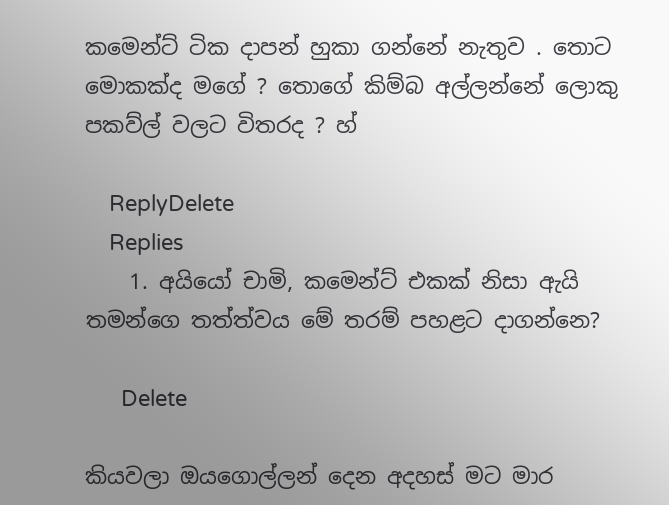කමෙන්ට් ටික දාපන් හුකා ගන්නේ නැතුව . තොට මොකක්ද මගේ ? තොගේ කිම්බ අල්ලන්නේ ලොකු පකව්ල් වලට විතරද ? හ්

    ReplyDelete
    Replies
    1. අයියෝ චාමි, කමෙන්ට් එකක් නිසා ඇයි තමන්ගෙ තත්ත්වය මේ තරම් පහළට දාගන්නෙ?

      Delete

කියවලා ඔයගොල්ලන් දෙන අදහස් මට මාර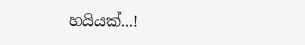හයියක්...!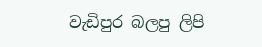වැඩිපුර බලපු ලිපි